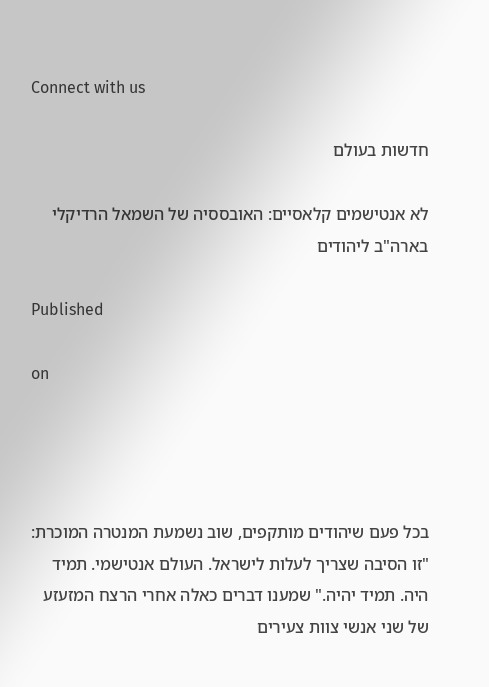Connect with us

חדשות בעולם

לא אנטישמים קלאסיים: האובססיה של השמאל הרדיקלי בארה"ב ליהודים

Published

on




בכל פעם שיהודים מותקפים, שוב נשמעת המנטרה המוכרת: "זו הסיבה שצריך לעלות לישראל. העולם אנטישמי. תמיד היה. תמיד יהיה." שמענו דברים כאלה אחרי הרצח המזעזע של שני אנשי צוות צעירים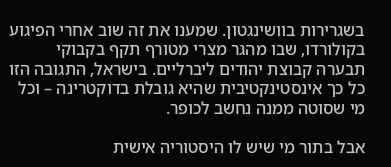בשגרירות בוושינגטון. שמענו את זה שוב אחרי הפיגוע  בקולורדו, שבו מהגר מצרי מטורף תקף בקבוקי תבערה קבוצת יהודים ליברליים. בישראל, התגובה הזו כל כך אינסטינקטיבית שהיא גובלת בדוקטרינה – וכל מי שסוטה ממנה נחשב לכופר.

אבל בתור מי שיש לו היסטוריה אישית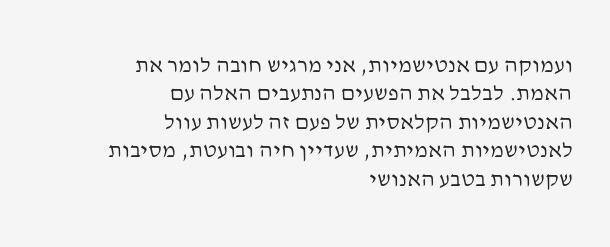ועמוקה עם אנטישמיות, אני מרגיש חובה לומר את האמת. לבלבל את הפשעים הנתעבים האלה עם האנטישמיות הקלאסית של פעם זה לעשות עוול לאנטישמיות האמיתית, שעדיין חיה ובועטת, מסיבות שקשורות בטבע האנושי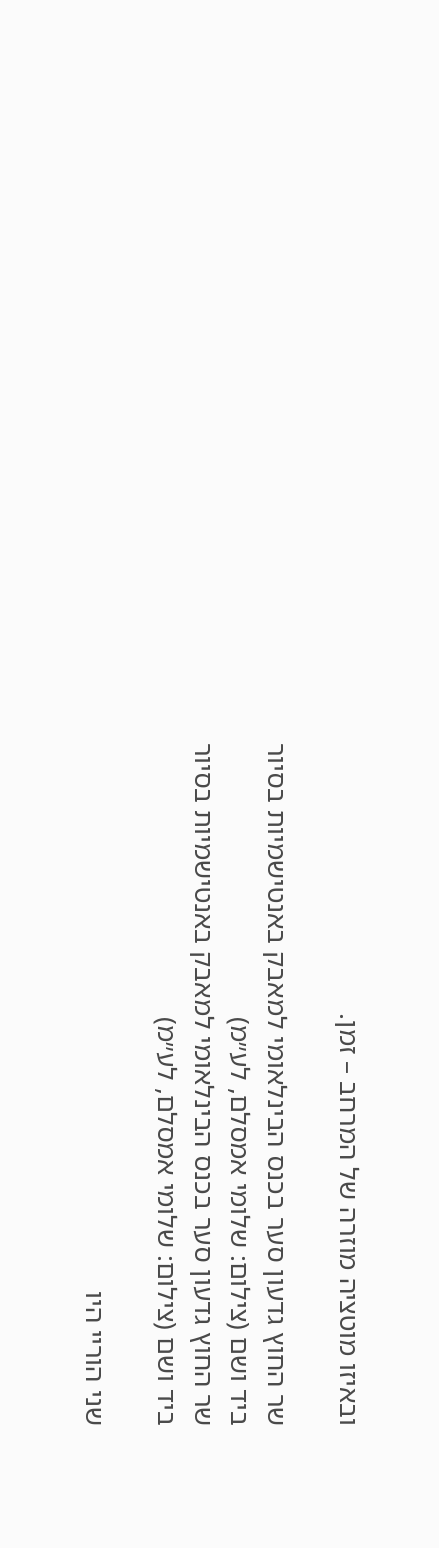ובאיזו מוטציה מוזרה של המרחב – זמן.

שר החוץ גדעון סער בכנס הבינלאומי למאבק באנטישמיות בסיור ביד ושם (צילום: שלומי אמסלם, לע״מ)
שר החוץ גדעון סער בכנס הבינלאומי למאבק באנטישמיות בסיור ביד ושם (צילום: שלומי אמסלם, לע״מ)

שני הוריי היו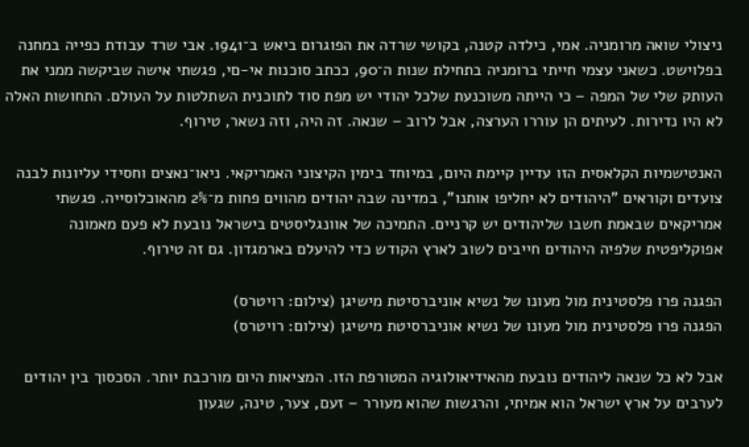ניצולי שואה מרומניה. אמי, כילדה קטנה, בקושי שרדה את הפוגרום ביאש ב־1941. אבי שרד עבודת כפייה במחנה בפלוישט. כשאני עצמי חייתי ברומניה בתחילת שנות ה־90, ככתב סוכנות אי-םי, פגשתי אישה שביקשה ממני את העותק שלי של המפה – כי הייתה משוכנעת שלכל יהודי יש מפת סוד לתוכנית השתלטות על העולם. התחושות האלה לא היו נדירות. לעיתים הן עוררו הערצה, אבל לרוב – שנאה. זה היה, וזה נשאר, טירוף.

האנטישמיות הקלאסית הזו עדיין קיימת היום, במיוחד בימין הקיצוני האמריקאי. ניאו־נאצים וחסידי עליונות לבנה צועדים וקוראים "היהודים לא יחליפו אותנו", במדינה שבה יהודים מהווים פחות מ־2% מהאוכלוסייה. פגשתי אמריקאים שבאמת חשבו שליהודים יש קרניים. התמיכה של אוונגליסטים בישראל נובעת לא פעם מאמונה אפוקליפטית שלפיה היהודים חייבים לשוב לארץ הקודש כדי להיעלם בארמגדון. גם זה טירוף.

הפגנה פרו פלסטינית מול מעונו של נשיא אוניברסיטת מישיגן (צילום: רויטרס)
הפגנה פרו פלסטינית מול מעונו של נשיא אוניברסיטת מישיגן (צילום: רויטרס)

אבל לא כל שנאה ליהודים נובעת מהאידיאולוגיה המטורפת הזו. המציאות היום מורכבת יותר. הסכסוך בין יהודים לערבים על ארץ ישראל הוא אמיתי, והרגשות שהוא מעורר – זעם, צער, טינה, שגעון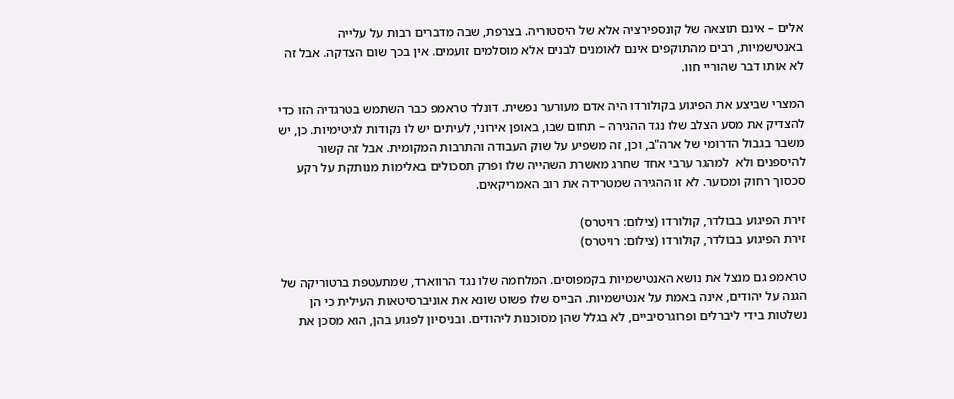אלים – אינם תוצאה של קונספירציה אלא של היסטוריה. בצרפת, שבה מדברים רבות על עלייה באנטישמיות, רבים מהתוקפים אינם לאומנים לבנים אלא מוסלמים זועמים. אין בכך שום הצדקה. אבל זה לא אותו דבר שהוריי חוו.

המצרי שביצע את הפיגוע בקולורדו היה אדם מעורער נפשית. דונלד טראמפ כבר השתמש בטרגדיה הזו כדי להצדיק את מסע הצלב שלו נגד ההגירה – תחום שבו, באופן אירוני, לעיתים יש לו נקודות לגיטימיות. כן, יש משבר בגבול הדרומי של ארה"ב, וכן, זה משפיע על שוק העבודה והתרבות המקומית. אבל זה קשור להיספנים ולא  למהגר ערבי אחד שחרג מאשרת השהייה שלו ופרק תסכולים באלימות מנותקת על רקע סכסוך רחוק ומכוער. לא זו ההגירה שמטרידה את רוב האמריקאים.

זירת הפיגוע בבולדר, קולורדו (צילום: רויטרס)
זירת הפיגוע בבולדר, קולורדו (צילום: רויטרס)

טראמפ גם מנצל את נושא האנטישמיות בקמפוסים. המלחמה שלו נגד הרווארד, שמתעטפת ברטוריקה של הגנה על יהודים, אינה באמת על אנטישמיות. הבייס שלו פשוט שונא את אוניברסיטאות העילית כי הן נשלטות בידי ליברלים ופרוגרסיביים, לא בגלל שהן מסוכנות ליהודים. ובניסיון לפגוע בהן, הוא מסכן את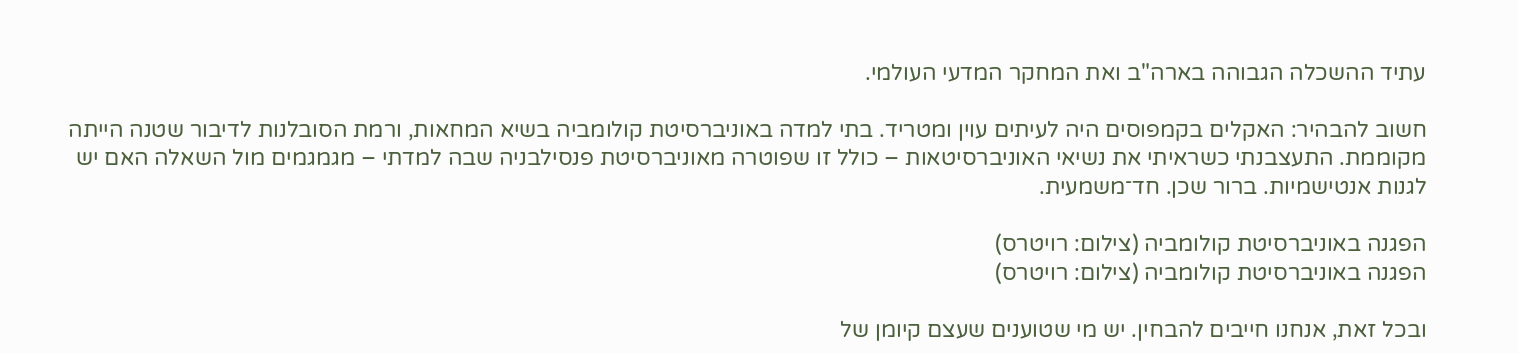עתיד ההשכלה הגבוהה בארה"ב ואת המחקר המדעי העולמי.

חשוב להבהיר: האקלים בקמפוסים היה לעיתים עוין ומטריד. בתי למדה באוניברסיטת קולומביה בשיא המחאות, ורמת הסובלנות לדיבור שטנה הייתה מקוממת. התעצבנתי כשראיתי את נשיאי האוניברסיטאות – כולל זו שפוטרה מאוניברסיטת פנסילבניה שבה למדתי – מגמגמים מול השאלה האם יש לגנות אנטישמיות. ברור שכן. חד־משמעית.

הפגנה באוניברסיטת קולומביה (צילום: רויטרס)
הפגנה באוניברסיטת קולומביה (צילום: רויטרס)

ובכל זאת, אנחנו חייבים להבחין. יש מי שטוענים שעצם קיומן של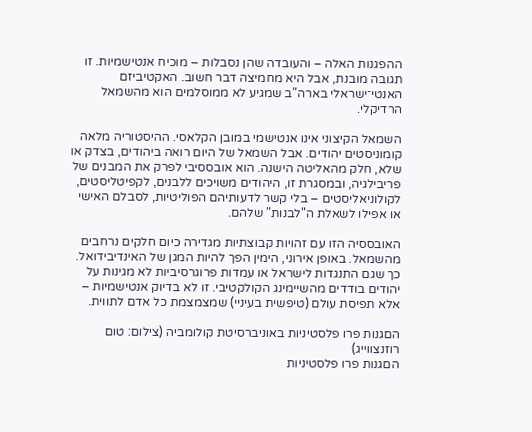ההפגנות האלה – והעובדה שהן נסבלות – מוכיח אנטישמיות. זו תגובה מובנת, אבל היא מחמיצה דבר חשוב. האקטיביזם האנטי־ישראלי בארה"ב שמגיע לא ממוסלמים הוא מהשמאל הרדיקלי.

השמאל הקיצוני אינו אנטישמי במובן הקלאסי. ההיסטוריה מלאה קומוניסטים יהודים. אבל השמאל של היום רואה ביהודים, בצדק או שלא, חלק מהאליטה הישנה. הוא אובססיבי לפרק את המבנים של פריבילגיה, ובמסגרת זו, היהודים משויכים ללבנים, לקפיטליסטים, לקולוניאליסטים – בלי קשר לדעותיהם הפוליטיות, לסבלם האישי או אפילו לשאלת ה"לבנות" שלהם.

האובססיה הזו עם זהויות קבוצתיות מגדירה כיום חלקים נרחבים מהשמאל. באופן אירוני, הימין הפך להיות המגן של האינדיבידואל. כך שגם התנגדות לישראל או עמדות פרוגרסיביות לא מגינות על יהודים בודדים מהשיימינג הקולקטיבי. זו לא בדיוק אנטישמיות – אלא תפיסת עולם (טיפשית בעיניי) שמצמצמת כל אדם לתווית.

הםגנות פרו פלסטיניות באוניברסיטת קולומביה (צילום: טום רוזנצווייג)
הםגנות פרו פלסטיניות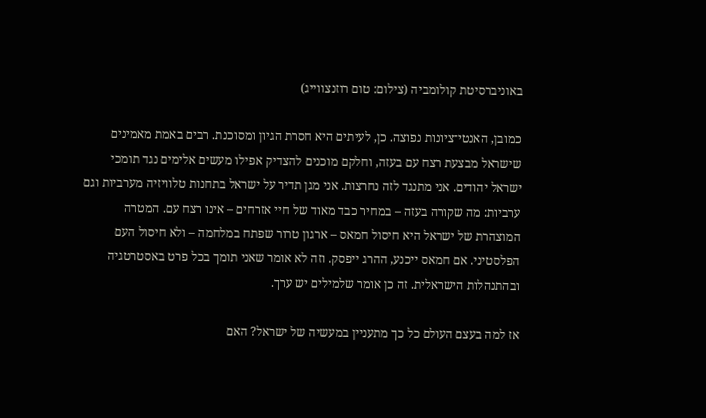באוניברסיטת קולומביה (צילום: טום רוזנצווייג)

כמובן, האנטי־ציונות נפוצה. כן, לעיתים היא חסרת הגיון ומסוכנת. רבים באמת מאמינים שישראל מבצעת רצח עם בעזה, וחלקם מוכנים להצדיק אפילו מעשים אלימים נגד תומכי ישראל יהודים. אני מתנגד לזה נחרצות. אני מגן תדיר על ישראל בתחנות טלוויזיה מערביות וגם ערביות: מה שקורה בעזה – במחיר כבד מאוד של חיי אזרחים – אינו רצח עם. המטרה המוצהרת של ישראל היא חיסול חמאס – ארגון טרור שפתח במלחמה – ולא חיסול העם הפלסטיני. אם חמאס ייכנע, ההרג ייפסק. וזה לא אומר שאני תומך בכל פרט באסטרטגיה ובהתנהלות הישראלית. זה כן אומר שלמילים יש ערך.

אז למה בעצם העולם כל כך מתעניין במעשיה של ישראל? האם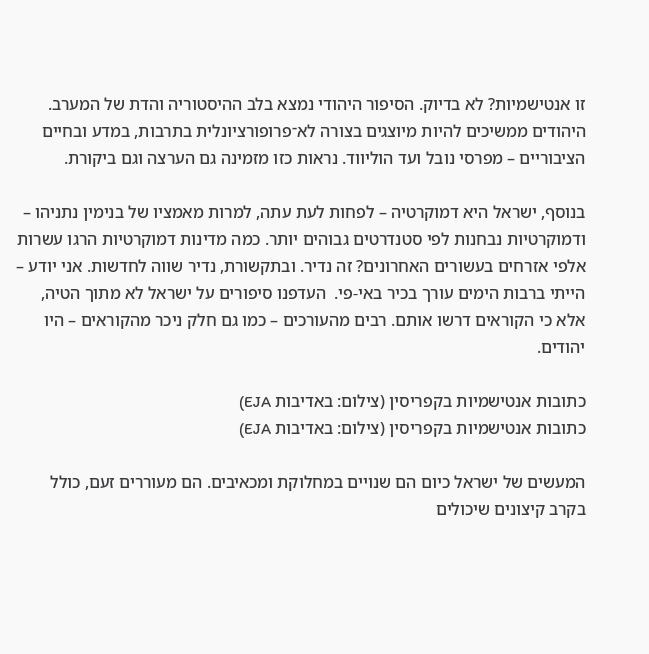זו אנטישמיות? לא בדיוק. הסיפור היהודי נמצא בלב ההיסטוריה והדת של המערב. היהודים ממשיכים להיות מיוצגים בצורה לא־פרופורציונלית בתרבות, במדע ובחיים הציבוריים – מפרסי נובל ועד הוליווד. נראות כזו מזמינה גם הערצה וגם ביקורת.

בנוסף, ישראל היא דמוקרטיה – לפחות לעת עתה, למרות מאמציו של בנימין נתניהו – ודמוקרטיות נבחנות לפי סטנדרטים גבוהים יותר. כמה מדינות דמוקרטיות הרגו עשרות אלפי אזרחים בעשורים האחרונים? זה נדיר. ובתקשורת, נדיר שווה לחדשות. אני יודע – הייתי ברבות הימים עורך בכיר באי-פי.  העדפנו סיפורים על ישראל לא מתוך הטיה, אלא כי הקוראים דרשו אותם. רבים מהעורכים – כמו גם חלק ניכר מהקוראים – היו יהודים.

כתובות אנטישמיות בקפריסין (צילום: באדיבות EJA)
כתובות אנטישמיות בקפריסין (צילום: באדיבות EJA)

המעשים של ישראל כיום הם שנויים במחלוקת ומכאיבים. הם מעוררים זעם, כולל בקרב קיצונים שיכולים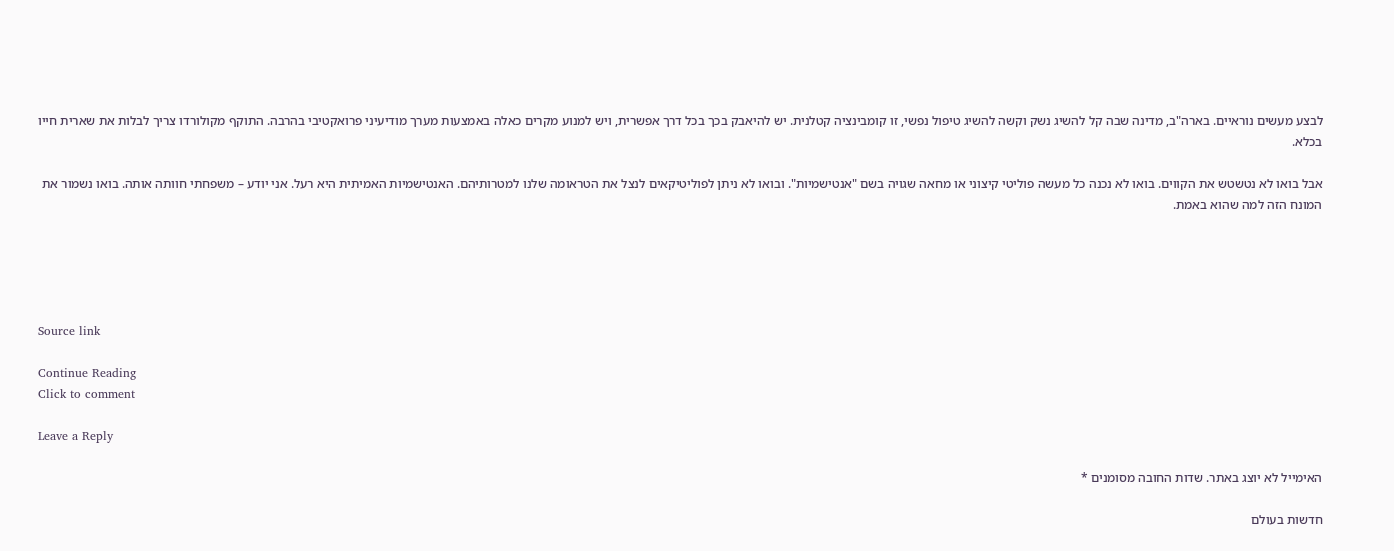לבצע מעשים נוראיים. בארה"ב, מדינה שבה קל להשיג נשק וקשה להשיג טיפול נפשי, זו קומבינציה קטלנית. יש להיאבק בכך בכל דרך אפשרית, ויש למנוע מקרים כאלה באמצעות מערך מודיעיני פרואקטיבי בהרבה. התוקף מקולורדו צריך לבלות את שארית חייו בכלא.

אבל בואו לא נטשטש את הקווים. בואו לא נכנה כל מעשה פוליטי קיצוני או מחאה שגויה בשם "אנטישמיות". ובואו לא ניתן לפוליטיקאים לנצל את הטראומה שלנו למטרותיהם. האנטישמיות האמיתית היא רעל. אני יודע – משפחתי חוותה אותה. בואו נשמור את המונח הזה למה שהוא באמת.





Source link

Continue Reading
Click to comment

Leave a Reply

האימייל לא יוצג באתר. שדות החובה מסומנים *

חדשות בעולם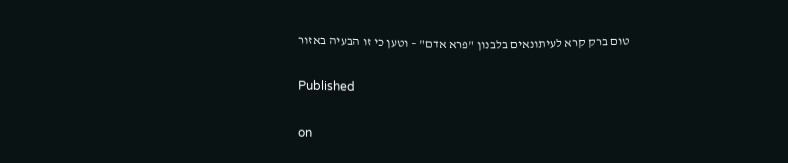טום ברק קרא לעיתונאים בלבנון "פרא אדם" – וטען כי זו הבעיה באזור

Published

on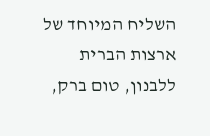השליח המיוחד של ארצות הברית ללבנון, טום ברק,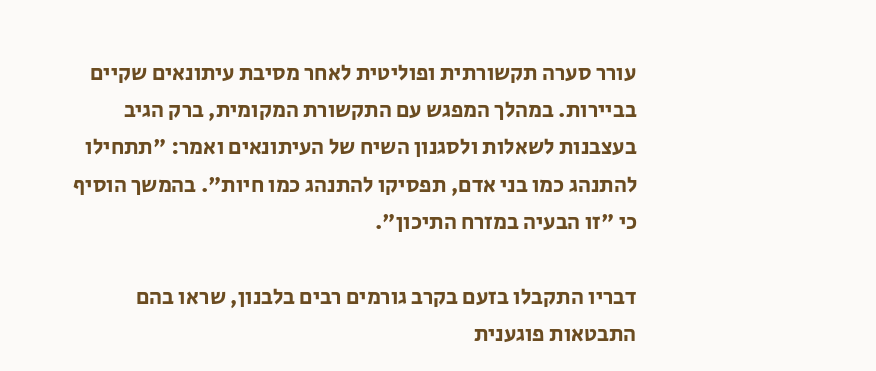עורר סערה תקשורתית ופוליטית לאחר מסיבת עיתונאים שקיים בביירות. במהלך המפגש עם התקשורת המקומית, ברק הגיב בעצבנות לשאלות ולסגנון השיח של העיתונאים ואמר: "תתחילו להתנהג כמו בני אדם, תפסיקו להתנהג כמו חיות". בהמשך הוסיף כי "זו הבעיה במזרח התיכון".

דבריו התקבלו בזעם בקרב גורמים רבים בלבנון, שראו בהם התבטאות פוגענית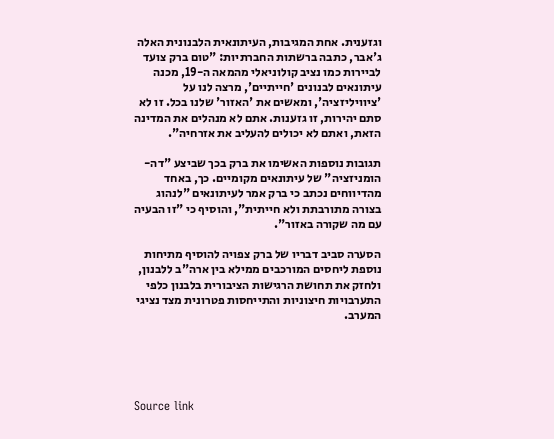וגזענית. אחת המגיבות, העיתונאית הלבנונית האלה ג'אבר, כתבה ברשתות החברתיות: "טום ברק צועד לביירות כמו נציב קולוניאלי מהמאה ה-19, מכנה עיתונאים לבנונים 'חייתיים', מרצה לנו על 'ציוויליזציה', ומאשים את 'האזור' שלנו בכל. זו לא סתם יהירות, זו גזענות. אתם לא מנהלים את המדינה הזאת, ואתם לא יכולים להעליב את אזרחיה".

תגובות נוספות האשימו את ברק בכך שביצע "דה-הומניזציה" של עיתונאים מקומיים. כך, באחד מהדיווחים נכתב כי ברק אמר לעיתונאים "לנהוג בצורה מתורבתת ולא חייתית", והוסיף כי "זו הבעיה עם מה שקורה באזור".

הסערה סביב דבריו של ברק צפויה להוסיף מתיחות נוספת ליחסים המורכבים ממילא בין ארה"ב ללבנון, ולחזק את תחושת הרגישות הציבורית בלבנון כלפי התערבויות חיצוניות והתייחסות פטרונית מצד נציגי המערב.





Source link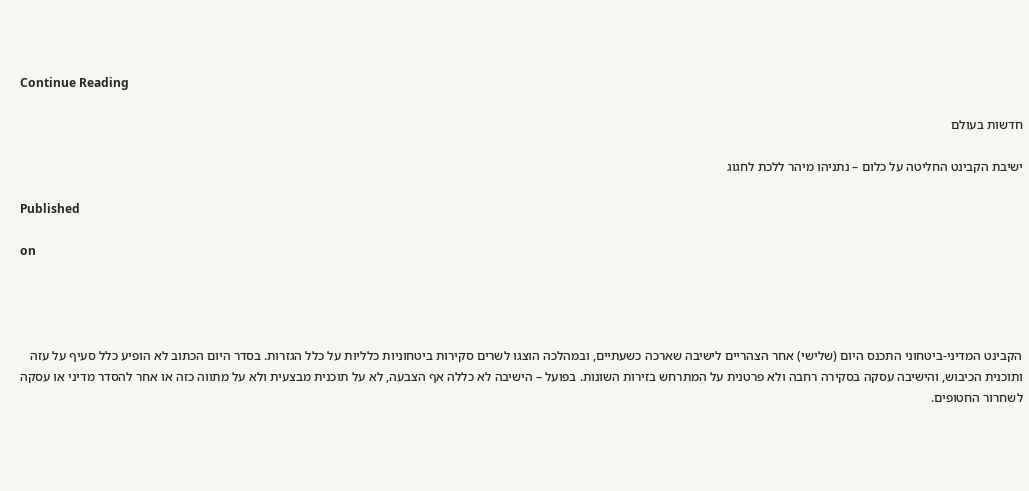Continue Reading

חדשות בעולם

ישיבת הקבינט החליטה על כלום – נתניהו מיהר ללכת לחגוג

Published

on




הקבינט המדיני-ביטחוני התכנס היום (שלישי) אחר הצהריים לישיבה שארכה כשעתיים, ובמהלכה הוצגו לשרים סקירות ביטחוניות כלליות על כלל הגזרות. בסדר היום הכתוב לא הופיע כלל סעיף על עזה ותוכנית הכיבוש, והישיבה עסקה בסקירה רחבה ולא פרטנית על המתרחש בזירות השונות. בפועל – הישיבה לא כללה אף הצבעה, לא על תוכנית מבצעית ולא על מתווה כזה או אחר להסדר מדיני או עסקה לשחרור החטופים.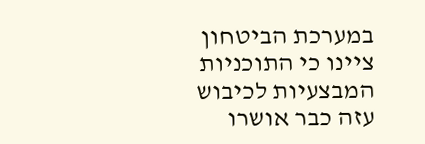במערכת הביטחון ציינו כי התוכניות המבצעיות לכיבוש עזה כבר אושרו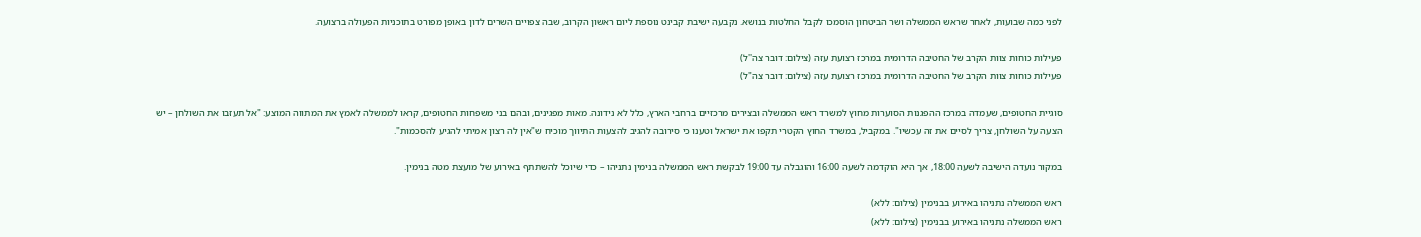לפני כמה שבועות, לאחר שראש הממשלה ושר הביטחון הוסמכו לקבל החלטות בנושא. נקבעה ישיבת קבינט נוספת ליום ראשון הקרוב, שבה צפויים השרים לדון באופן מפורט בתוכניות הפעולה ברצועה.

פעילות כוחות צוות הקרב של החטיבה הדרומית במרכז רצועת עזה (צילום: דובר צה''ל)
פעילות כוחות צוות הקרב של החטיבה הדרומית במרכז רצועת עזה (צילום: דובר צה"ל)

סוגיית החטופים, שעמדה במרכז ההפגנות הסוערות מחוץ למשרד ראש הממשלה ובצירים מרכזיים ברחבי הארץ, כלל לא נידונה. מאות מפגינים, ובהם בני משפחות החטופים, קראו לממשלה לאמץ את המתווה המוצע: "אל תעזבו את השולחן – יש הצעה על השולחן, צריך לסיים את זה עכשיו". במקביל, במשרד החוץ הקטרי תקפו את ישראל וטענו כי סירובה להגיב להצעות התיווך מוכיח ש"אין לה רצון אמיתי להגיע להסכמות".

במקור נועדה הישיבה לשעה 18:00, אך היא הוקדמה לשעה 16:00 והוגבלה עד 19:00 לבקשת ראש הממשלה בנימין נתניהו – כדי שיוכל להשתתף באירוע של מועצת מטה בנימין.

ראש הממשלה נתניהו באירוע בבנימין (צילום: ללא)
ראש הממשלה נתניהו באירוע בבנימין (צילום: ללא)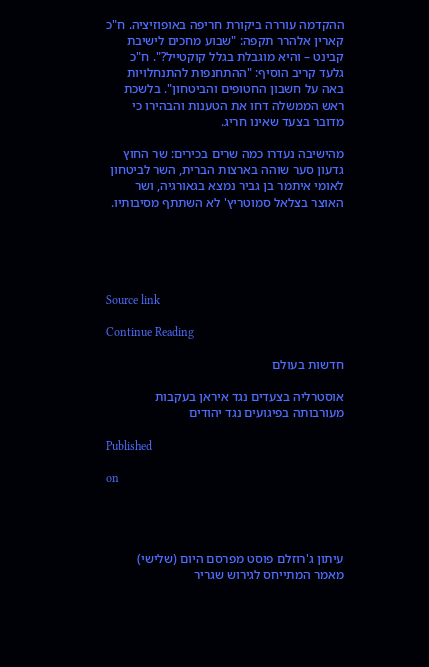ההקדמה עוררה ביקורת חריפה באופוזיציה. ח"כ קארין אלהרר תקפה: "שבוע מחכים לישיבת קבינט – והיא מוגבלת בגלל קוקטייל?". ח"כ גלעד קריב הוסיף: "ההתחנפות להתנחלויות באה על חשבון החטופים והביטחון". בלשכת ראש הממשלה דחו את הטענות והבהירו כי מדובר בצעד שאינו חריג.

מהישיבה נעדרו כמה שרים בכירים: שר החוץ גדעון סער שוהה בארצות הברית, השר לביטחון לאומי איתמר בן גביר נמצא בגאורגיה, ושר האוצר בצלאל סמוטריץ' לא השתתף מסיבותיו.





Source link

Continue Reading

חדשות בעולם

אוסטרליה בצעדים נגד איראן בעקבות מעורבותה בפיגועים נגד יהודים

Published

on




עיתון ג'רוזלם פוסט מפרסם היום (שלישי) מאמר המתייחס לגירוש שגריר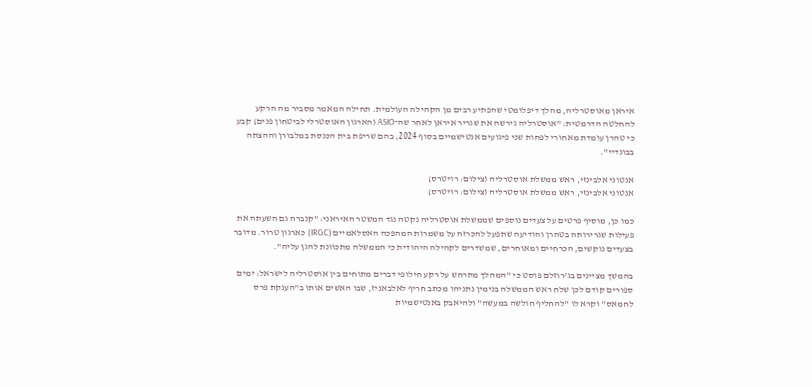איראן מאוסטרליה, מהלך דיפלומטי שהפתיע רבים מן הקהילה העולמית. תחילה המאמר מסביר מה הרקע להחלטה הדרמטית: "אוסטרליה גירשה את שגריר איראן לאחר שה־ASIO (הארגון האוסטרלי לביטחון פנים) קבע כי טהרן עומדת מאחורי לפחות שני פיגועים אנטישמיים בסוף 2024, בהם שריפת בית הכנסת במלבורן וההצתה בבונדיי".

אנטוני אלבינזי, ראש ממשלת אוסטרליה (צילום: רויטרס)
אנטוני אלבינזי, ראש ממשלת אוסטרליה (צילום: רויטרס)

כמו כן, מוסיף פרטים על צעדים נוספים שממשלת אוסטרליה נקטה נגד המשטר האיראני: "קנברה גם השעתה את פעילות שגרירותה בטהרן והודיעה שתפעל להכרזה על משמרות המהפכה האסלאמיים (IRGC) כארגון טרור. מדובר בצעדים נוקשים, הכרחיים ומאוחרים, שמשדרים לקהילה היהודית כי הממשלה מתכוונת להגן עליה".

בהמשך מציינים בג'רוזלם פוסט כי "המהלך מתרחש על רקע חילופי דברים מתוחים בין אוסטרליה לישראל: ימים ספורים קודם לכן שלח ראש הממשלה בנימין נתניהו מכתב חריף לאלבאניז, שבו האשים אותו ב"הענקת פרס לחמאס" וקרא לו "להחליף חולשה במעשה" ולהיאבק באנטישמיות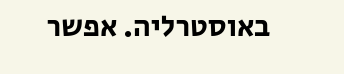באוסטרליה. אפשר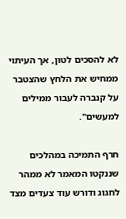לא להסכים לטון, אך העיתוי ממחיש את הלחץ שהצטבר על קנברה לעבור ממילים למעשים".

חרף התמיכה במהלכים שננקטו המאמר לא ממהר לחגוג ודורש עוד צעדים מצד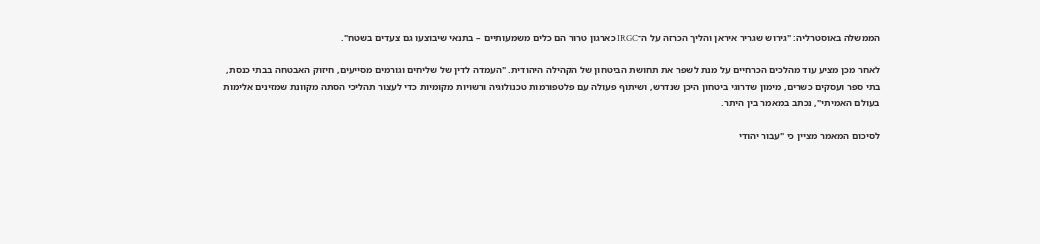הממשלה באוסטרליה: "גירוש שגריר איראן והליך הכרזה על ה־IRGC כארגון טרור הם כלים משמעותיים – בתנאי שיבוצעו גם צעדים בשטח".

לאחר מכן מציע עוד מהלכים הכרחיים על מנת לשפר את תחושת הביטחון של הקהילה היהודית. "העמדה לדין של שליחים וגורמים מסייעים, חיזוק האבטחה בבתי כנסת, בתי ספר ועסקים כשרים, מימון שדרוגי ביטחון היכן שנדרש, ושיתוף פעולה עם פלטפורמות טכנולוגיה ורשויות מקומיות כדי לעצור תהליכי הסתה מקוונת שמזינים אלימות בעולם האמיתי", נכתב במאמר בין היתר.

לסיכום המאמר מציין כי "עבור יהודי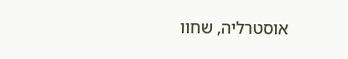אוסטרליה, שחוו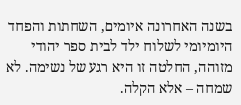בשנה האחרונה איומים, השחתות והפחד היומיומי לשלוח ילד לבית ספר יהודי מזוהה, החלטה זו היא רגע של נשימה. לא שמחה – אלא הקלה.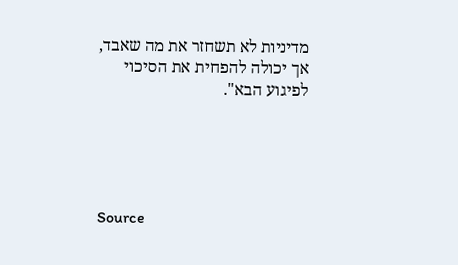מדיניות לא תשחזר את מה שאבד, אך יכולה להפחית את הסיכוי לפיגוע הבא".





Source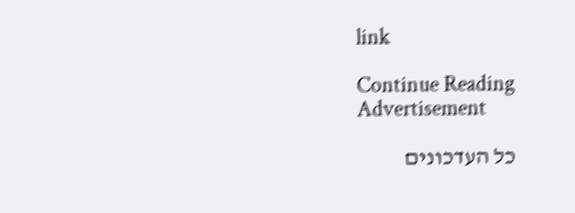link

Continue Reading
Advertisement

כל העדכונים